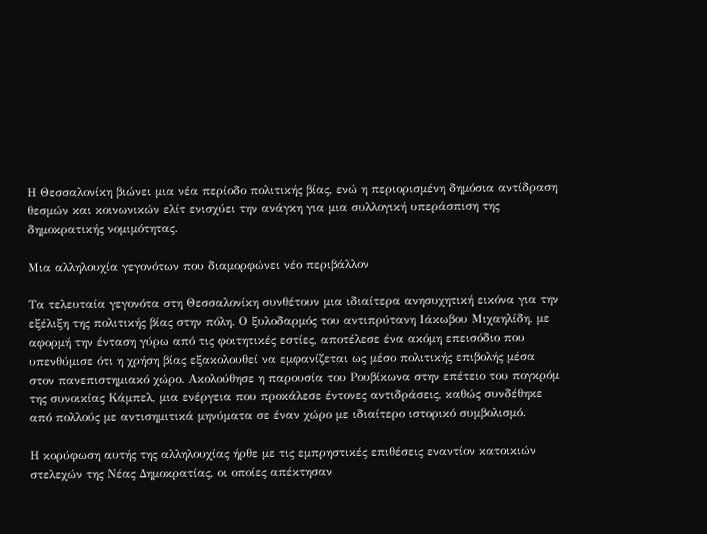Η Θεσσαλονίκη βιώνει μια νέα περίοδο πολιτικής βίας, ενώ η περιορισμένη δημόσια αντίδραση θεσμών και κοινωνικών ελίτ ενισχύει την ανάγκη για μια συλλογική υπεράσπιση της δημοκρατικής νομιμότητας.

Μια αλληλουχία γεγονότων που διαμορφώνει νέο περιβάλλον

Τα τελευταία γεγονότα στη Θεσσαλονίκη συνθέτουν μια ιδιαίτερα ανησυχητική εικόνα για την εξέλιξη της πολιτικής βίας στην πόλη. Ο ξυλοδαρμός του αντιπρύτανη Ιάκωβου Μιχαηλίδη, με αφορμή την ένταση γύρω από τις φοιτητικές εστίες, αποτέλεσε ένα ακόμη επεισόδιο που υπενθύμισε ότι η χρήση βίας εξακολουθεί να εμφανίζεται ως μέσο πολιτικής επιβολής μέσα στον πανεπιστημιακό χώρο. Ακολούθησε η παρουσία του Ρουβίκωνα στην επέτειο του πογκρόμ της συνοικίας Κάμπελ, μια ενέργεια που προκάλεσε έντονες αντιδράσεις, καθώς συνδέθηκε από πολλούς με αντισημιτικά μηνύματα σε έναν χώρο με ιδιαίτερο ιστορικό συμβολισμό.

Η κορύφωση αυτής της αλληλουχίας ήρθε με τις εμπρηστικές επιθέσεις εναντίον κατοικιών στελεχών της Νέας Δημοκρατίας, οι οποίες απέκτησαν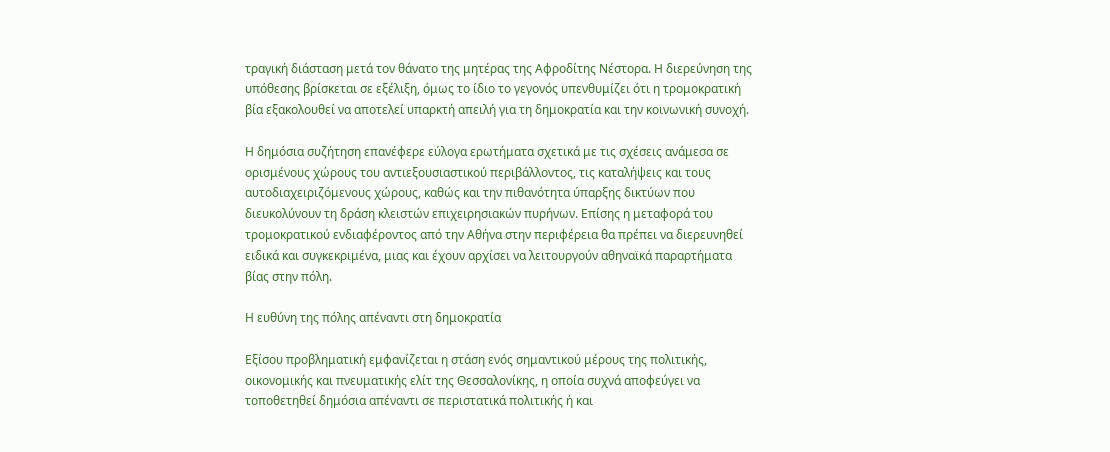τραγική διάσταση μετά τον θάνατο της μητέρας της Αφροδίτης Νέστορα. Η διερεύνηση της υπόθεσης βρίσκεται σε εξέλιξη, όμως το ίδιο το γεγονός υπενθυμίζει ότι η τρομοκρατική βία εξακολουθεί να αποτελεί υπαρκτή απειλή για τη δημοκρατία και την κοινωνική συνοχή.

Η δημόσια συζήτηση επανέφερε εύλογα ερωτήματα σχετικά με τις σχέσεις ανάμεσα σε ορισμένους χώρους του αντιεξουσιαστικού περιβάλλοντος, τις καταλήψεις και τους αυτοδιαχειριζόμενους χώρους, καθώς και την πιθανότητα ύπαρξης δικτύων που διευκολύνουν τη δράση κλειστών επιχειρησιακών πυρήνων. Επίσης η μεταφορά του τρομοκρατικού ενδιαφέροντος από την Αθήνα στην περιφέρεια θα πρέπει να διερευνηθεί ειδικά και συγκεκριμένα, μιας και έχουν αρχίσει να λειτουργούν αθηναϊκά παραρτήματα βίας στην πόλη.

Η ευθύνη της πόλης απέναντι στη δημοκρατία

Εξίσου προβληματική εμφανίζεται η στάση ενός σημαντικού μέρους της πολιτικής, οικονομικής και πνευματικής ελίτ της Θεσσαλονίκης, η οποία συχνά αποφεύγει να τοποθετηθεί δημόσια απέναντι σε περιστατικά πολιτικής ή και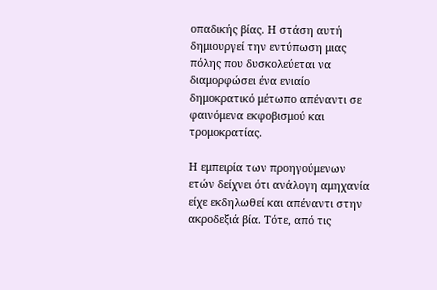οπαδικής βίας. Η στάση αυτή δημιουργεί την εντύπωση μιας πόλης που δυσκολεύεται να διαμορφώσει ένα ενιαίο δημοκρατικό μέτωπο απέναντι σε φαινόμενα εκφοβισμού και τρομοκρατίας.

Η εμπειρία των προηγούμενων ετών δείχνει ότι ανάλογη αμηχανία είχε εκδηλωθεί και απέναντι στην ακροδεξιά βία. Τότε, από τις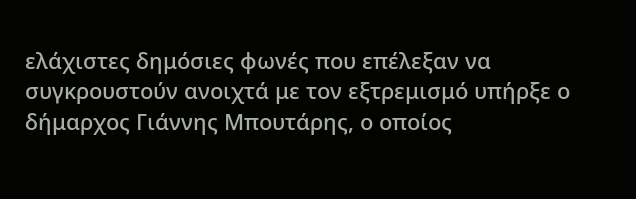ελάχιστες δημόσιες φωνές που επέλεξαν να συγκρουστούν ανοιχτά με τον εξτρεμισμό υπήρξε ο δήμαρχος Γιάννης Μπουτάρης, ο οποίος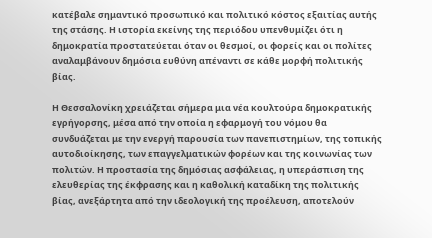κατέβαλε σημαντικό προσωπικό και πολιτικό κόστος εξαιτίας αυτής της στάσης. Η ιστορία εκείνης της περιόδου υπενθυμίζει ότι η δημοκρατία προστατεύεται όταν οι θεσμοί, οι φορείς και οι πολίτες αναλαμβάνουν δημόσια ευθύνη απέναντι σε κάθε μορφή πολιτικής βίας.

Η Θεσσαλονίκη χρειάζεται σήμερα μια νέα κουλτούρα δημοκρατικής εγρήγορσης, μέσα από την οποία η εφαρμογή του νόμου θα συνδυάζεται με την ενεργή παρουσία των πανεπιστημίων, της τοπικής αυτοδιοίκησης, των επαγγελματικών φορέων και της κοινωνίας των πολιτών. Η προστασία της δημόσιας ασφάλειας, η υπεράσπιση της ελευθερίας της έκφρασης και η καθολική καταδίκη της πολιτικής βίας, ανεξάρτητα από την ιδεολογική της προέλευση, αποτελούν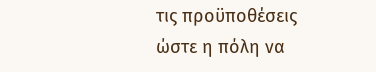τις προϋποθέσεις ώστε η πόλη να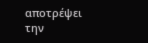αποτρέψει την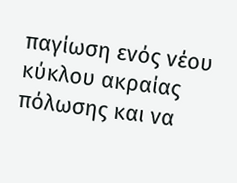παγίωση ενός νέου κύκλου ακραίας πόλωσης και να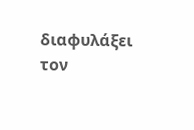διαφυλάξει τον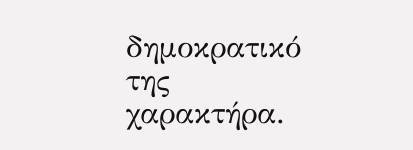δημοκρατικό της χαρακτήρα.